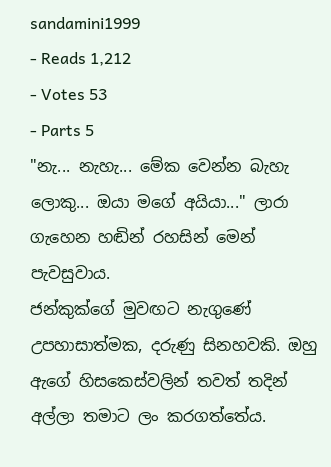sandamini1999
- Reads 1,212
- Votes 53
- Parts 5
"නැ... නැහැ... මේක වෙන්න බැහැ ලොකු... ඔයා මගේ අයියා..." ලාරා ගැහෙන හඬින් රහසින් මෙන් පැවසුවාය.
ජන්කුක්ගේ මුවඟට නැගුණේ උපහාසාත්මක, දරුණු සිනහවකි. ඔහු ඇගේ හිසකෙස්වලින් තවත් තදින් අල්ලා තමාට ලං කරගත්තේය.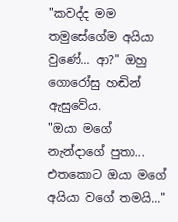"කවද්ද මම තමුසේගේම අයියා වුණේ... ආ?" ඔහු ගොරෝසු හඬින් ඇසුවේය.
"ඔයා මගේ නැන්දාගේ පුතා... එතකොට ඔයා මගේ අයියා වගේ තමයි..."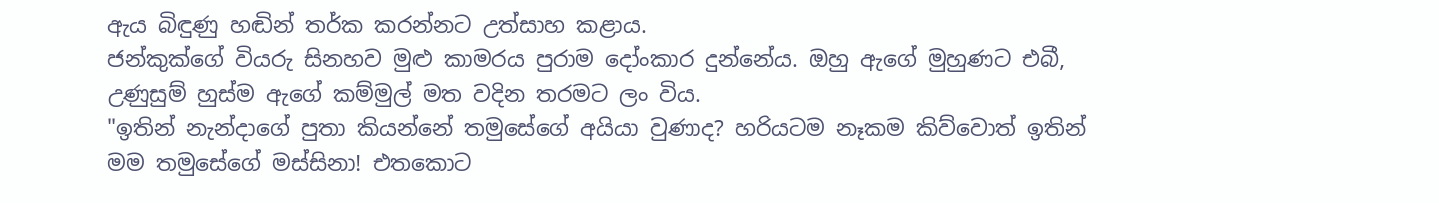ඇය බිඳුණු හඬින් තර්ක කරන්නට උත්සාහ කළාය.
ජන්කුක්ගේ වියරු සිනහව මුළු කාමරය පුරාම දෝංකාර දුන්නේය. ඔහු ඇගේ මුහුණට එබී, උණුසුම් හුස්ම ඇගේ කම්මුල් මත වදින තරමට ලං විය.
"ඉතින් නැන්දාගේ පුතා කියන්නේ තමුසේගේ අයියා වුණාද? හරියටම නෑකම කිව්වොත් ඉතින් මම තමුසේගේ මස්සිනා! එතකොට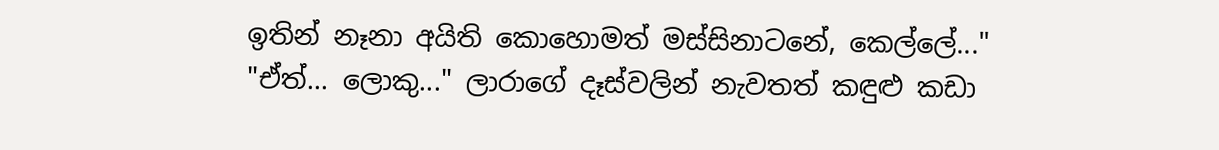ඉතින් නෑනා අයිති කොහොමත් මස්සිනාටනේ, කෙල්ලේ..."
"ඒත්... ලොකු..." ලාරාගේ දෑස්වලින් නැවතත් කඳුළු කඩා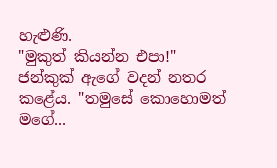හැළුණි.
"මුකුත් කියන්න එපා!" ජන්කුක් ඇගේ වදන් නතර කළේය. "තමුසේ කොහොමත් මගේ...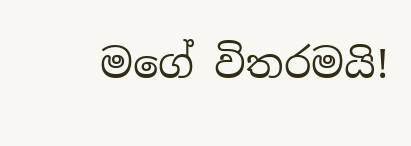මගේ විතරමයි!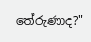තේරුණාද?"